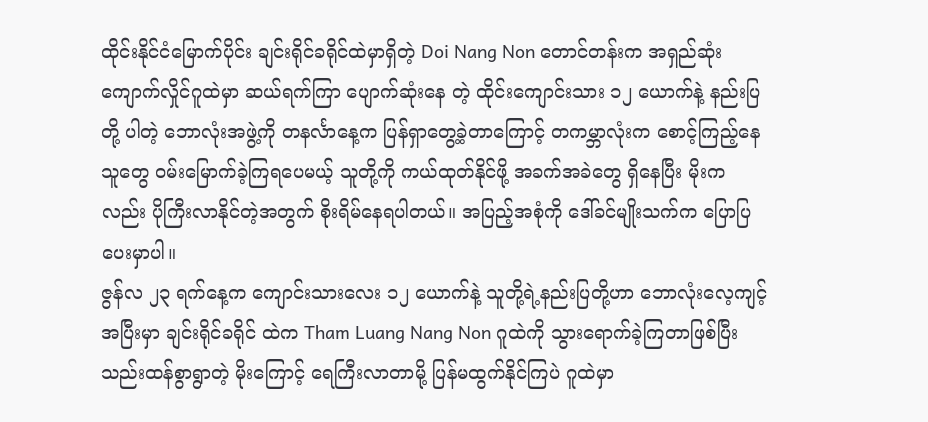ထိုင်းနိုင်ငံမြောက်ပိုင်း ချင်းရိုင်ခရိုင်ထဲမှာရှိတဲ့ Doi Nang Non တောင်တန်းက အရှည်ဆုံး ကျောက်လှိုင်ဂူထဲမှာ ဆယ်ရက်ကြာ ပျောက်ဆုံးနေ တဲ့ ထိုင်းကျောင်းသား ၁၂ ယောက်နဲ့ နည်းပြတို့ ပါတဲ့ ဘောလုံးအဖွဲ့ကို တနင်္လာနေ့က ပြန်ရှာတွေ့ခဲ့တာကြောင့် တကမ္ဘာလုံးက စောင့်ကြည့်နေသူတွေ ဝမ်းမြောက်ခဲ့ကြရပေမယ့် သူတို့ကို ကယ်ထုတ်နိုင်ဖို့ အခက်အခဲတွေ ရှိနေပြီး မိုးကလည်း ပိုကြီးလာနိုင်တဲ့အတွက် စိုးရိမ်နေရပါတယ်။ အပြည့်အစုံကို ဒေါ်ခင်မျိုးသက်က ပြောပြပေးမှာပါ။
ဇွန်လ ၂၃ ရက်နေ့က ကျောင်းသားလေး ၁၂ ယောက်နဲ့ သူတို့ရဲ့နည်းပြတို့ဟာ ဘောလုံးလေ့ကျင့်အပြီးမှာ ချင်းရိုင်ခရိုင် ထဲက Tham Luang Nang Non ဂူထဲကို သွားရောက်ခဲ့ကြတာဖြစ်ပြီး သည်းထန်စွာရွာတဲ့ မိုးကြောင့် ရေကြီးလာတာမို့ ပြန်မထွက်နိုင်ကြပဲ ဂူထဲမှာ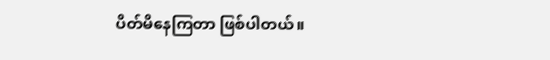ပိတ်မိနေကြတာ ဖြစ်ပါတယ်။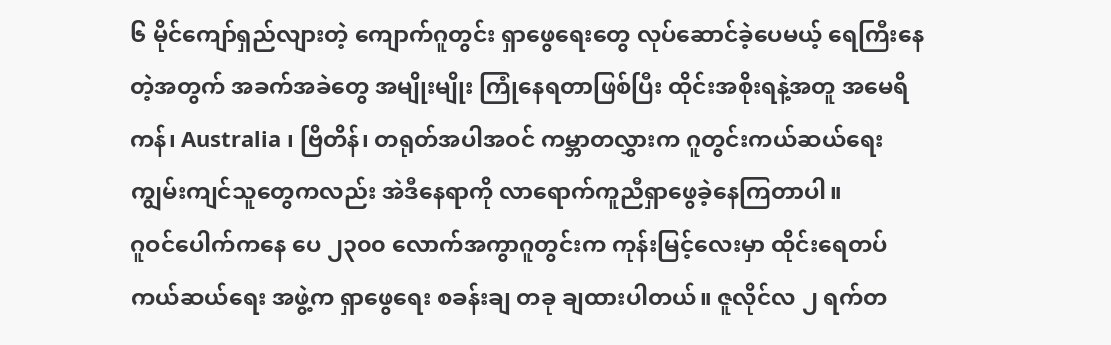၆ မိုင်ကျော်ရှည်လျားတဲ့ ကျောက်ဂူတွင်း ရှာဖွေရေးတွေ လုပ်ဆောင်ခဲ့ပေမယ့် ရေကြီးနေတဲ့အတွက် အခက်အခဲတွေ အမျိုးမျိုး ကြုံနေရတာဖြစ်ပြီး ထိုင်းအစိုးရနဲ့အတူ အမေရိကန်၊ Australia ၊ ဗြိတိန်၊ တရုတ်အပါအဝင် ကမ္ဘာတလွှားက ဂူတွင်းကယ်ဆယ်ရေး ကျွမ်းကျင်သူတွေကလည်း အဲဒီနေရာကို လာရောက်ကူညီရှာဖွေခဲ့နေကြတာပါ။
ဂူဝင်ပေါက်ကနေ ပေ ၂၃၀၀ လောက်အကွာဂူတွင်းက ကုန်းမြင့်လေးမှာ ထိုင်းရေတပ် ကယ်ဆယ်ရေး အဖွဲ့က ရှာဖွေရေး စခန်းချ တခု ချထားပါတယ်။ ဇူလိုင်လ ၂ ရက်တ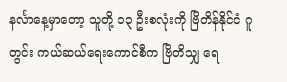နင်္လာနေ့မှာတော့ သူတို့ ၁၃ ဦးစလုံးကို ဗြိတိန်နိုင်ငံ ဂူတွင်း ကယ်ဆယ်ရေးကောင်စီက ဗြိတိသျှ ရေ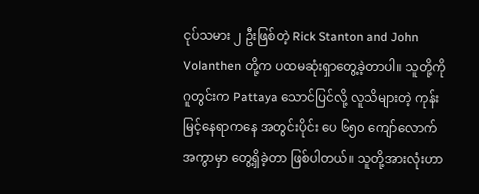ငုပ်သမား ၂ ဦးဖြစ်တဲ့ Rick Stanton and John Volanthen တို့က ပထမဆုံးရှာတွေ့ခဲ့တာပါ။ သူတို့ကို ဂူတွင်းက Pattaya သောင်ပြင်လို့ လူသိများတဲ့ ကုန်းမြင့်နေရာကနေ အတွင်းပိုင်း ပေ ၆၅၀ ကျော်လောက်အကွာမှာ တွေ့ရှိခဲ့တာ ဖြစ်ပါတယ်။ သူတို့အားလုံးဟာ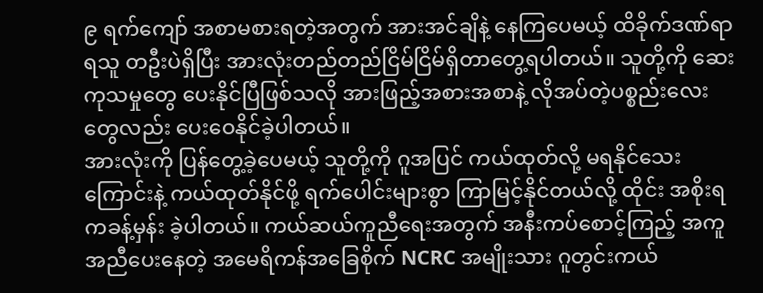၉ ရက်ကျော် အစာမစားရတဲ့အတွက် အားအင်ချိနဲ့ နေကြပေမယ့် ထိခိုက်ဒဏ်ရာရသူ တဦးပဲရှိပြီး အားလုံးတည်တည်ငြိမ်ငြိမ်ရှိတာတွေ့ရပါတယ်။ သူတို့ကို ဆေးကုသမှုတွေ ပေးနိုင်ပြီဖြစ်သလို အားဖြည့်အစားအစာနဲ့ လိုအပ်တဲ့ပစ္စည်းလေးတွေလည်း ပေးဝေနိုင်ခဲ့ပါတယ်။
အားလုံးကို ပြန်တွေ့ခဲ့ပေမယ့် သူတို့ကို ဂူအပြင် ကယ်ထုတ်လို့ မရနိုင်သေးကြောင်းနဲ့ ကယ်ထုတ်နိုင်ဖို့ ရက်ပေါင်းများစွာ ကြာမြင့်နိုင်တယ်လို့ ထိုင်း အစိုးရကခန့်မှန်း ခဲ့ပါတယ်။ ကယ်ဆယ်ကူညီရေးအတွက် အနီးကပ်စောင့်ကြည့် အကူအညီပေးနေတဲ့ အမေရိကန်အခြေစိုက် NCRC အမျိုးသား ဂူတွင်းကယ်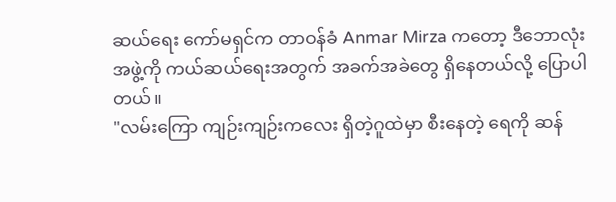ဆယ်ရေး ကော်မရှင်က တာဝန်ခံ Anmar Mirza ကတော့ ဒီဘောလုံးအဖွဲ့ကို ကယ်ဆယ်ရေးအတွက် အခက်အခဲတွေ ရှိနေတယ်လို့ ပြောပါတယ်။
"လမ်းကြော ကျဉ်းကျဉ်းကလေး ရှိတဲ့ဂူထဲမှာ စီးနေတဲ့ ရေကို ဆန်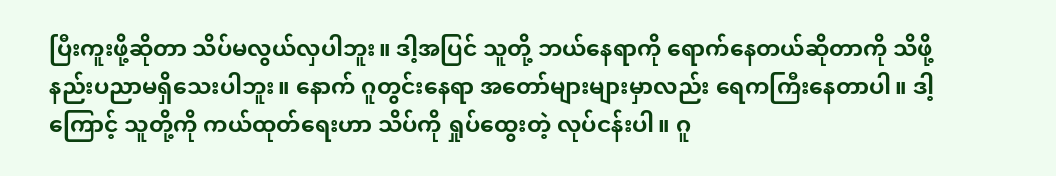ပြီးကူးဖို့ဆိုတာ သိပ်မလွယ်လှပါဘူး။ ဒါ့အပြင် သူတို့ ဘယ်နေရာကို ရောက်နေတယ်ဆိုတာကို သိဖို့ နည်းပညာမရှိသေးပါဘူး။ နောက် ဂူတွင်းနေရာ အတော်များများမှာလည်း ရေကကြီးနေတာပါ။ ဒါ့ကြောင့် သူတို့ကို ကယ်ထုတ်ရေးဟာ သိပ်ကို ရှုပ်ထွေးတဲ့ လုပ်ငန်းပါ။ ဂူ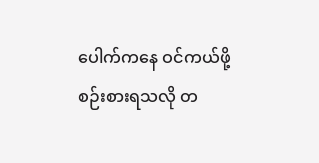ပေါက်ကနေ ဝင်ကယ်ဖို့ စဉ်းစားရသလို တ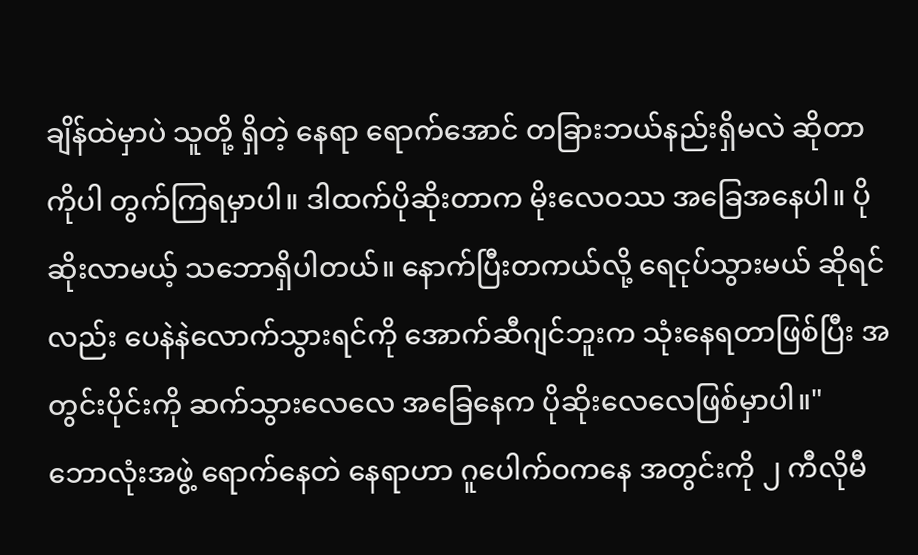ချိန်ထဲမှာပဲ သူတို့ ရှိတဲ့ နေရာ ရောက်အောင် တခြားဘယ်နည်းရှိမလဲ ဆိုတာကိုပါ တွက်ကြရမှာပါ။ ဒါထက်ပိုဆိုးတာက မိုးလေဝဿ အခြေအနေပါ။ ပိုဆိုးလာမယ့် သဘောရှိပါတယ်။ နောက်ပြီးတကယ်လို့ ရေငုပ်သွားမယ် ဆိုရင်လည်း ပေနဲနဲလောက်သွားရင်ကို အောက်ဆီဂျင်ဘူးက သုံးနေရတာဖြစ်ပြီး အတွင်းပိုင်းကို ဆက်သွားလေလေ အခြေနေက ပိုဆိုးလေလေဖြစ်မှာပါ။"
ဘောလုံးအဖွဲ့ ရောက်နေတဲ နေရာဟာ ဂူပေါက်ဝကနေ အတွင်းကို ၂ ကီလိုမီ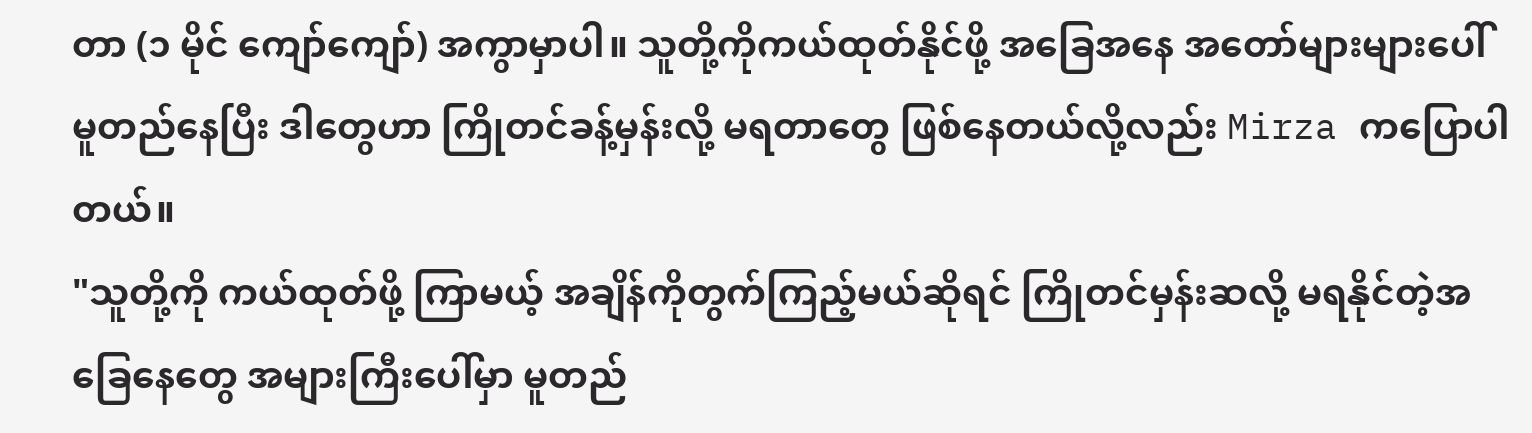တာ (၁ မိုင် ကျော်ကျော်) အကွာမှာပါ။ သူတို့ကိုကယ်ထုတ်နိုင်ဖို့ အခြေအနေ အတော်များများပေါ် မူတည်နေပြီး ဒါတွေဟာ ကြိုတင်ခန့်မှန်းလို့ မရတာတွေ ဖြစ်နေတယ်လို့လည်း Mirza ကပြောပါတယ်။
"သူတို့ကို ကယ်ထုတ်ဖို့ ကြာမယ့် အချိန်ကိုတွက်ကြည့်မယ်ဆိုရင် ကြိုတင်မှန်းဆလို့ မရနိုင်တဲ့အခြေနေတွေ အများကြီးပေါ်မှာ မူတည်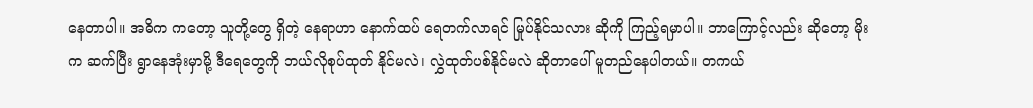နေတာပါ။ အဓိက ကတော့ သူတို့တွေ ရှိတဲ့ နေရာဟာ နောက်ထပ် ရေတက်လာရင် မြုပ်နိုင်သလား ဆိုကို ကြည့်ရမှာပါ။ ဘာကြောင့်လည်း ဆိုတော့ မိုးက ဆက်ပြီး ရွာနေအုံးမှာမို့ ဒီရေတွေကို ဘယ်လိုစုပ်ထုတ် နိုင်မလဲ၊ လွှဲထုတ်ပစ်နိုင်မလဲ ဆိုတာပေါ် မူတည်နေပါတယ်။ တကယ်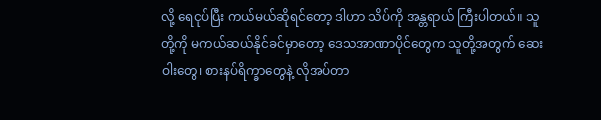လို့ ရေငုပ်ပြီး ကယ်မယ်ဆိုရင်တော့ ဒါဟာ သိပ်ကို အန္တရာယ် ကြီးပါတယ်။ သူတို့ကို မကယ်ဆယ်နိုင်ခင်မှာတော့ ဒေသအာဏာပိုင်တွေက သူတို့အတွက် ဆေးဝါးတွေ၊ စားနပ်ရိက္ခာတွေနဲ့ လိုအပ်တာ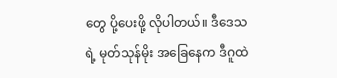တွေ ပို့ပေးဖို့ လိုပါတယ်။ ဒီဒေသရဲ့ မုတ်သုန်မိုး အခြေနေက ဒီဂူထဲ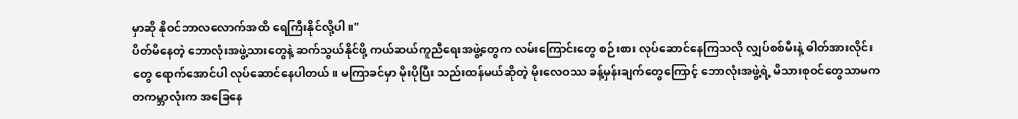မှာဆို နိုဝင်ဘာလလောက်အထိ ရေကြီးနိုင်လို့ပါ။"
ပိတ်မိနေတဲ့ ဘောလုံးအဖွဲ့သားတွေနဲ့ ဆက်သွယ်နိုင်ဖို့ ကယ်ဆယ်ကူညီရေးအဖွဲ့တွေက လမ်းကြောင်းတွေ စဉ်းစား လုပ်ဆောင်နေကြသလို လျှပ်စစ်မီးနဲ့ ဓါတ်အားလိုင်းတွေ ရောက်အောင်ပါ လုပ်ဆောင်နေပါတယ်။ မကြာခင်မှာ မိုးပိုပြီး သည်းထန်မယ်ဆိုတဲ့ မိုးလေဝဿ ခန့်မှန်းချက်တွေကြောင့် ဘောလုံးအဖွဲ့ရဲ့ မိသားစုဝင်တွေသာမက တကမ္ဘာလုံးက အခြေနေ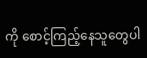ကို စောင့်ကြည့်နေသူတွေပါ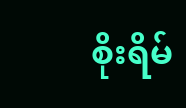စိုးရိမ်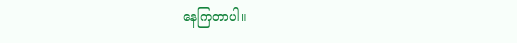နေကြတာပါ။